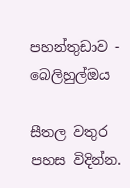පහන්තුඩාව - බෙලිහුල්ඔය

සීතල වතුර පහස විදින්න.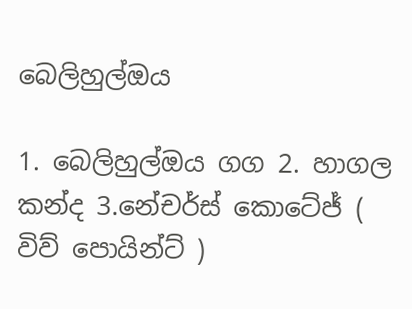බෙලිහුල්ඔය

1. බෙලිහුල්ඔය ගග 2. හාගල කන්ද 3.නේචර්ස් කොටේජ් ( විව් පොයින්ට් )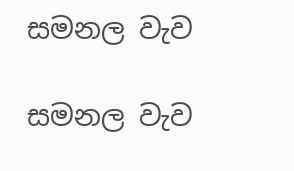සමනල වැව

සමනල වැව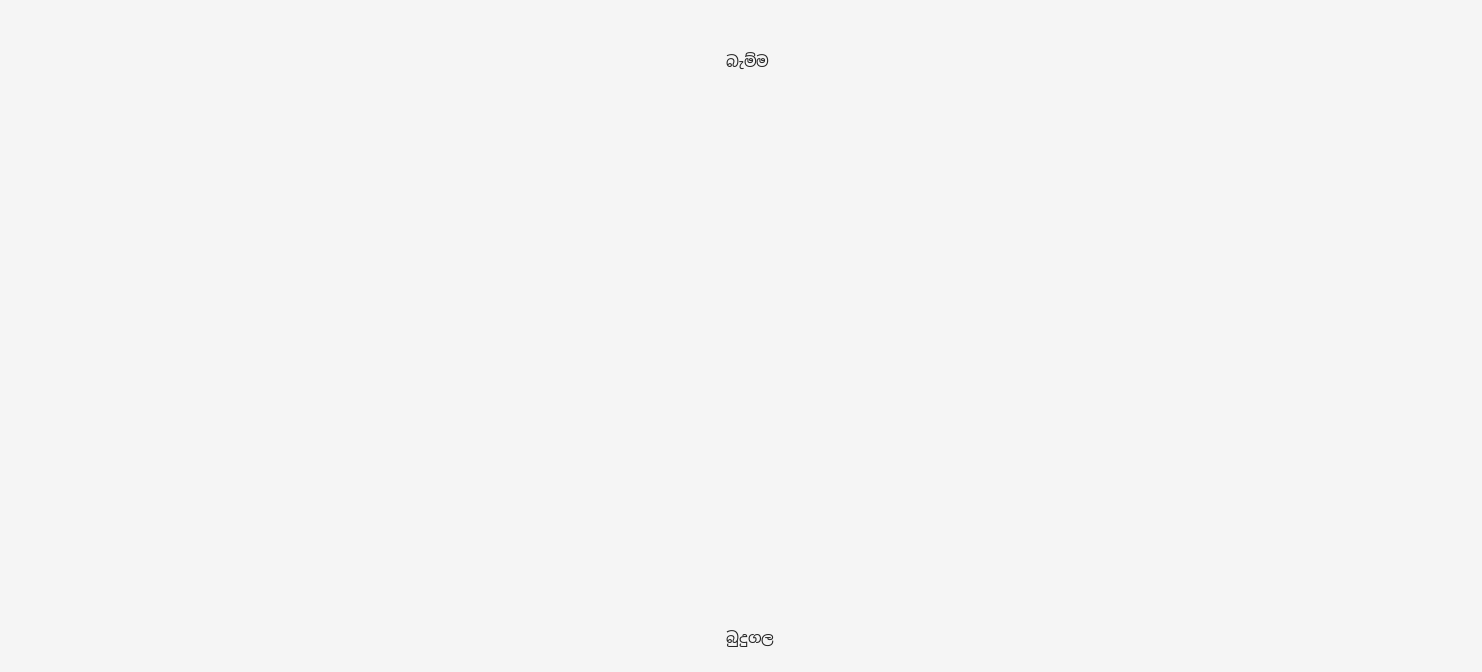බැම්ම























බුදුගල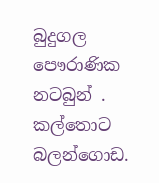බුදුගල පෞරාණික නටබුන් . කල්තොට බලන්ගොඩ.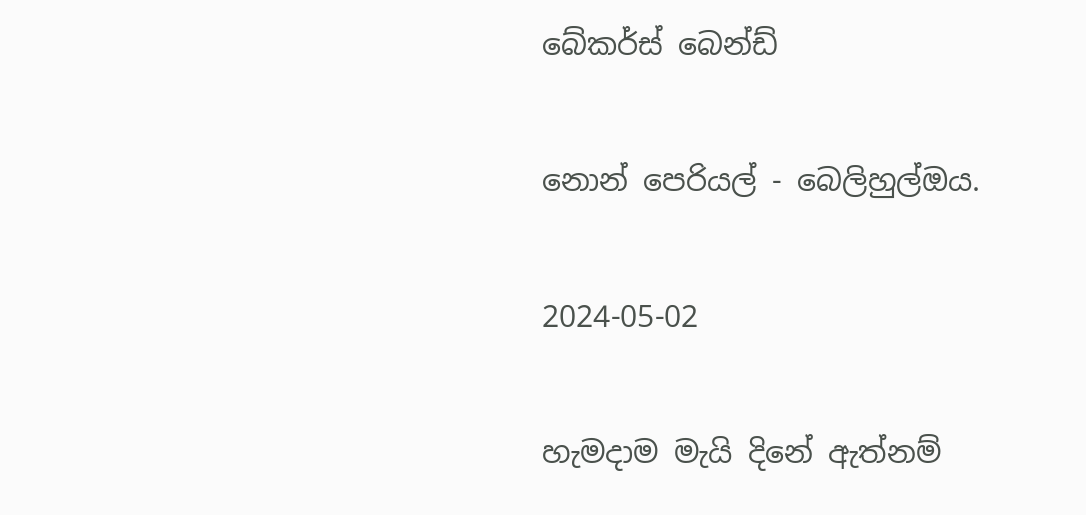බේකර්ස් බෙන්ඩ්

නොන් පෙරියල් - බෙලිහුල්ඔය.

2024-05-02

හැමදාම මැයි දිනේ ඇත්නම්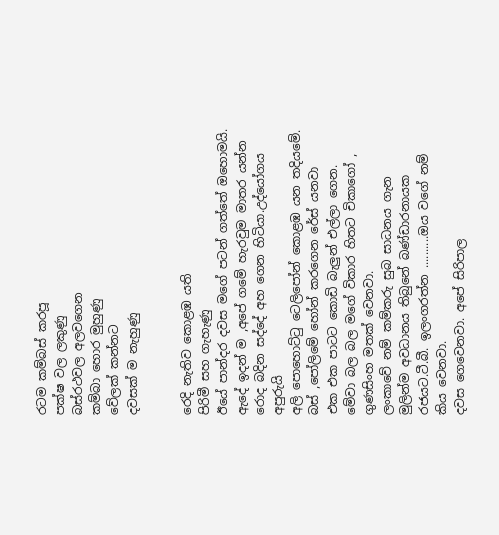රටම කම්බස් කරපූ
පක්ෂ වල ලකුණු
බස්රථවල අලවගෙන
කම්බා හොර මුහුණු
වේලක් කන්නට
දවසක් ම නැහුණු


රෙදි නැතිව කොළඹ යති
පිරිමී සහ ගැහැණු
ඊයේ පාන්දර දවස මගේ පටන් ගත්තේ ඔහොමයි.
ඇදේ ඉදන් ම ,අපේ ගමේ හැරවුම මාතර යන්න රොද බදින සද්දේ අහ ගෙන හිටියා.උද්යෝගය අපුරුයි
අලි පොහොට්ටු ටෙලිපෝන් කොළඹ යන තදියමේ.
බස් ,පෝලිමේ හෝන් කරගෙන රේස් යනවා
එක එක පාටට කොඩි බැලුන් එල්ලා ගෙන.
මේවා බල බල මගේ විකාර හිතට චිකාගෝ , ගුණසිංහ මතක් වෙනවා.
ලංකාවේ නම් කම්කරු සුබ සාධනය ගැන මුලින්ම අවධානය තිබුනේ බණ්ඩාරනායක රජයට.ටී.බී. ඉලංගරත්න ..........ඔය වගේ නම් කිය වෙනවා.
දවස ගෙවෙනවා. අපේ සිරිපාල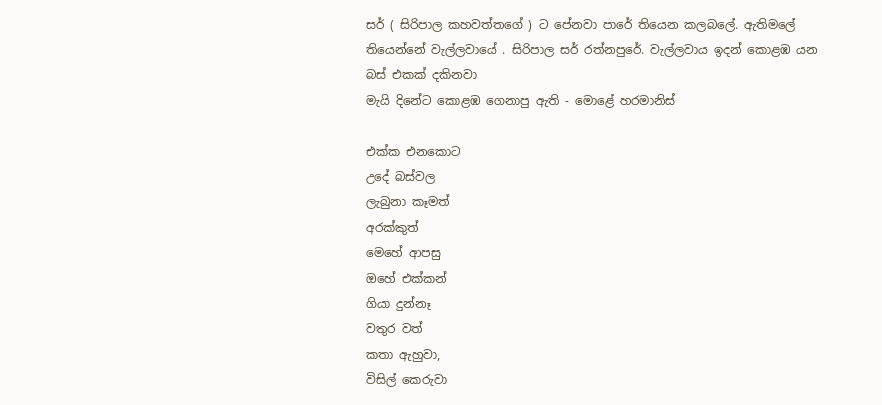සර් ( සිරිපාල කහවත්තගේ ) ට පේනවා පාරේ තියෙන කලබලේ. ඇතිමලේ තියෙන්නේ වැල්ලවායේ . සිරිපාල සර් රත්නපුරේ. වැල්ලවාය ඉදන් කොළඹ යන බස් එකක් දකිනවා
මැයි දිනේට කොළඹ ගෙනාපු ඇති - මොළේ හරමානිස්

එක්ක එනකොට
උදේ බස්වල
ලැබුනා කෑමත්
අරක්කුත්
මෙහේ ආපසු
ඔහේ එක්කන්
ගියා දුන්නෑ
වතුර වත්
කතා ඇහුවා,
විසිල් කෙරුවා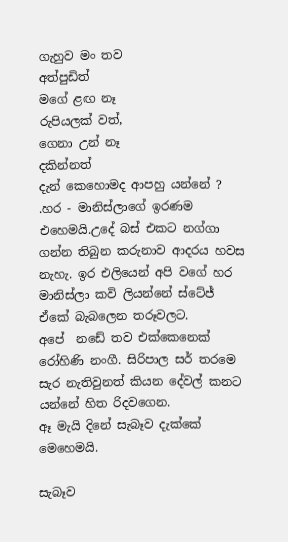ගැහුව මං තව
අත්පුඩිත්
මගේ ළඟ නෑ
රුපියලක් වත්,
ගෙනා උන් නෑ
දකින්නත්
දැන් කෙහොමද ආපහු යන්නේ ? .හර - මානිස්ලාගේ ඉරණම එහෙමයි.උදේ බස් එකට නග්ගා ගන්න තිබුන කරුනාව ආදරය හවස නැහැ. ඉර එලියෙන් අපි වගේ හර මානිස්ලා කවි ලියන්නේ ස්ටේජ් ඒකේ බැබලෙන තරූවලට.
අපේ ‍ නඩේ තව එක්කෙනෙක් රෝහිණි නංගී. සිරිපාල සර් තරම‍ෙ සැර නැතිවුනත් කියන දේවල් කනට යන්නේ හිත රිදවගෙන.
ඈ මැයි දිනේ සැබෑව දැක්කේ මෙහෙමයි.

සැබෑව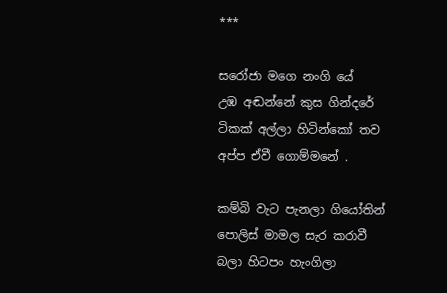***

සරෝජා මගෙ නංගි යේ
උඹ අඬන්නේ කුස ගින්දරේ
ටිකක් අල්ලා හිටින්කෝ තව
අප්ප ඒවී ගොම්මනේ .

කම්බි වැට පැනලා ගියෝතින්
පොලිස් මාමල සැර කරාවී
බලා හිටපං හැංගිලා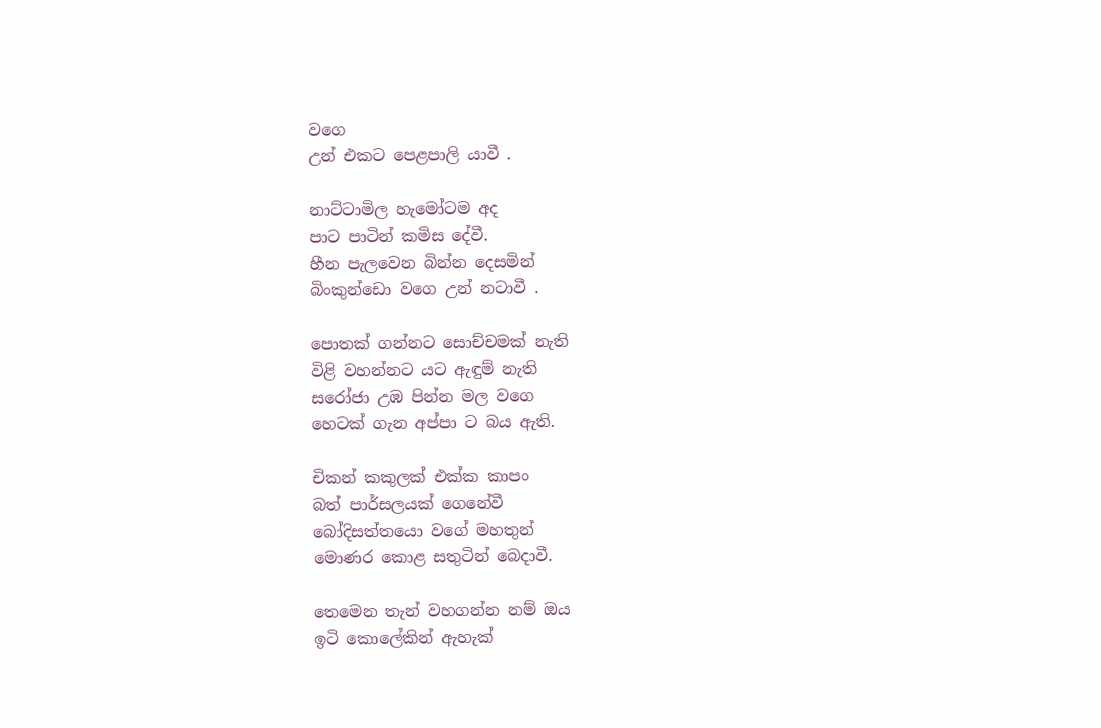වගෙ
උන් එකට පෙළපාලි යාවී .

නාට්ටාමිල හැමෝටම අද
පාට පාටින් කමිස දේවී.
හීන පැලවෙන බින්න දෙසමින්
බිංකුන්ඩො වගෙ උන් නටාවී .

පොතක් ගන්නට සොච්චමක් නැති
විළි වහන්නට යට ඇඳුම් නැති
සරෝජා උඹ පින්න මල වගෙ
හෙටක් ගැන අප්පා ට බය ඇති.

චිකන් කකුලක් එක්ක කාපං
බත් පාර්සලයක් ගෙනේවී
බෝදිසත්තයො වගේ මහතුන්
මොණර කොළ සතුටින් බෙදාවී.

තෙමෙන තැන් වහගන්න නම් ඔය
ඉටි කොලේකින් ඇහැක්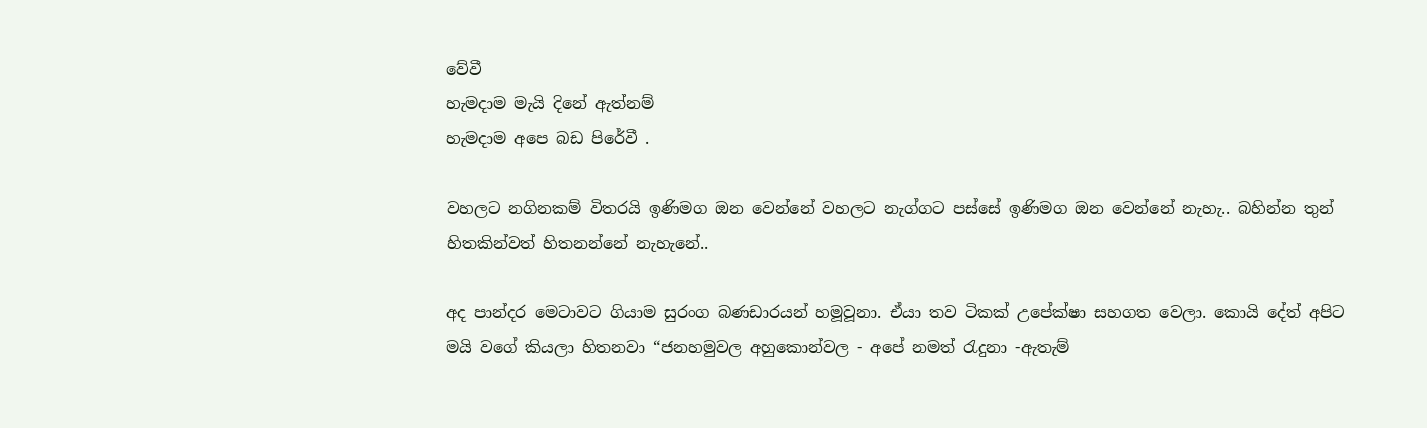වේවී
හැමදාම මැයි දිනේ ඇත්නම්
හැමදාම අපෙ බඩ පිරේවී .

වහලට නගිනකම් විතරයි ඉණිමග ඔන වෙන්නේ වහලට නැග්ගට පස්සේ ඉණිමග ඔන වෙන්නේ නැහැ.. බහින්න තුන් හිතකින්වත් හිතනන්නේ නැහැනේ..

අද පාන්දර මෙටාවට ගියාම සුරංග බණඩාරයන් හමූවූනා. ඒයා තව ටිකක් උපේක්ෂා සහගත වෙලා. කොයි දේත් අපිට මයි වගේ කියලා හිතනවා “ජනහමුවල අහුකොන්වල - අපේ නමත් රැදුනා -ඇතැම්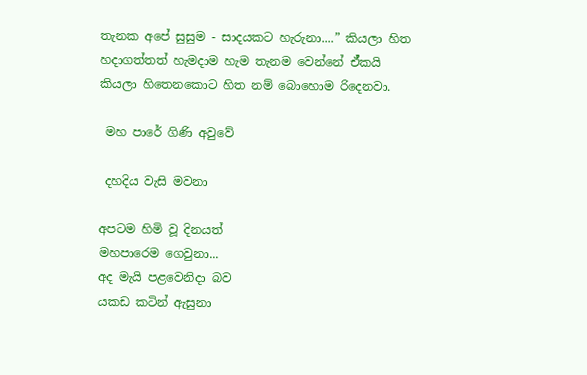තැනක අපේ සුසුම - සාදයකට හැරුනා....” කියලා හිත හදාගත්තත් හැමදාම හැම තැනම වෙන්නේ ඒ්කයි කියලා හිතෙනකොට හිත නම් බොහොම රිදෙනවා.

 මහ පාරේ ගිණි අවුවේ

 දහදිය වැසි මවනා

අපටම හිමි වූ දිනයත්
මහපාරෙම ගෙවුනා...
අද මැයි පළවෙනිදා බව
යකඩ කටින් ඇසුනා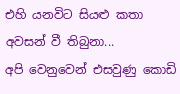එහි යනවිට සියළු කතා
අවසන් වී තිබුනා...
අපි වෙනුවෙන් එසවුණු කොඩි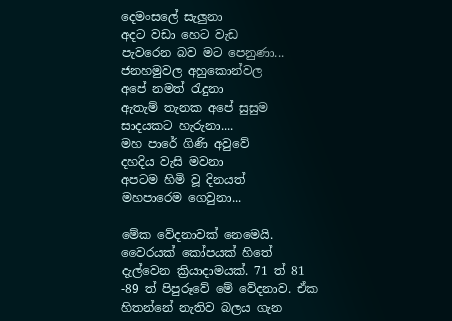දෙමංසලේ සැලුනා
අදට වඩා හෙට වැඩ
පැවරෙන බව මට පෙනුණා...
ජනහමුවල අහුකොන්වල
අපේ නමත් රැදුනා
ඇතැම් තැනක අපේ සුසුම
සාදයකට හැරුනා....
මහ පාරේ ගිණි අවුවේ
දහදිය වැසි මවනා
අපටම හිමි වූ දිනයත්
මහපාරෙම ගෙවුනා...

මේක වේදනාවක් නෙමෙයි. වෛරයක් කෝපයක් හිතේ දැල්වෙන ක්‍රියාදාමයක්. 71 ත් 81 -89 ත් පිපුරූවේ මේ වේදනාව. ඒක හිතන්නේ නැතිව බලය ගැන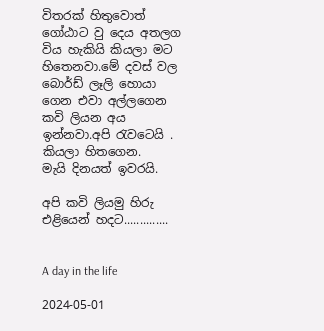විතරක් හිතුවොත් ගෝඨාට වු දෙය අතලග විය හැකියි කියලා මට හිතෙනවා.මේ දවස් වල බොර්ඩ් ලෑලි හොයා ගෙන එවා අල්ලගෙන කවි ලියන අය ඉන්නවා.අපි රැවටෙයි . කියලා හිතගෙන.
මැයි දිනයත් ඉවරයි.

අපි කවි ලියමු හිරු එළියෙන් හදට..............


A day in the life

2024-05-01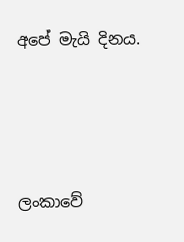අපේ මැයි දිනය.




ලංකාවේ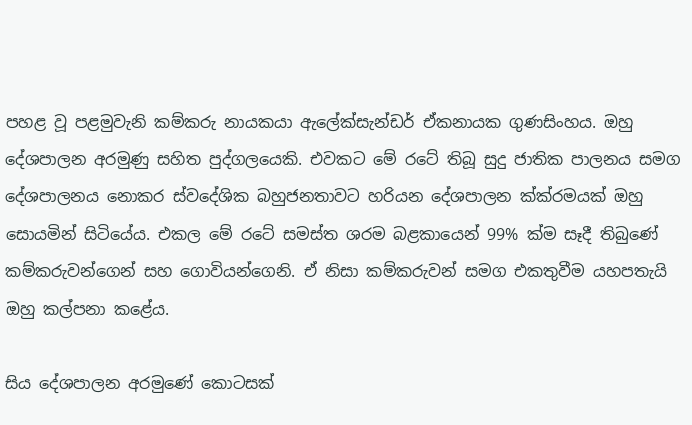පහළ වූ පළමුවැනි කම්කරු නායකයා ඇලේක්සැන්ඩර් ඒකනායක ගුණසිංහය. ඔහු දේශපාලන අරමුණු සහිත පුද්ගලයෙකි. එවකට මේ රටේ තිබූ සුදු ජාතික පාලනය සමග දේශපාලනය නොකර ස්වදේශික බහුජනතාවට හරියන දේශපාලන ක්ක්රමයක් ඔහු සොයමින් සිටියේය. එකල මේ රටේ සමස්ත ශරම බළකායෙන් 99% ක්ම සෑදී තිබුණේ කම්කරුවන්ගෙන් සහ ගොවියන්ගෙනි. ඒ නිසා කම්කරුවන් සමග එකතුවීම යහපතැයි ඔහු කල්පනා කළේය.

සිය දේශපාලන අරමුණේ කොටසක්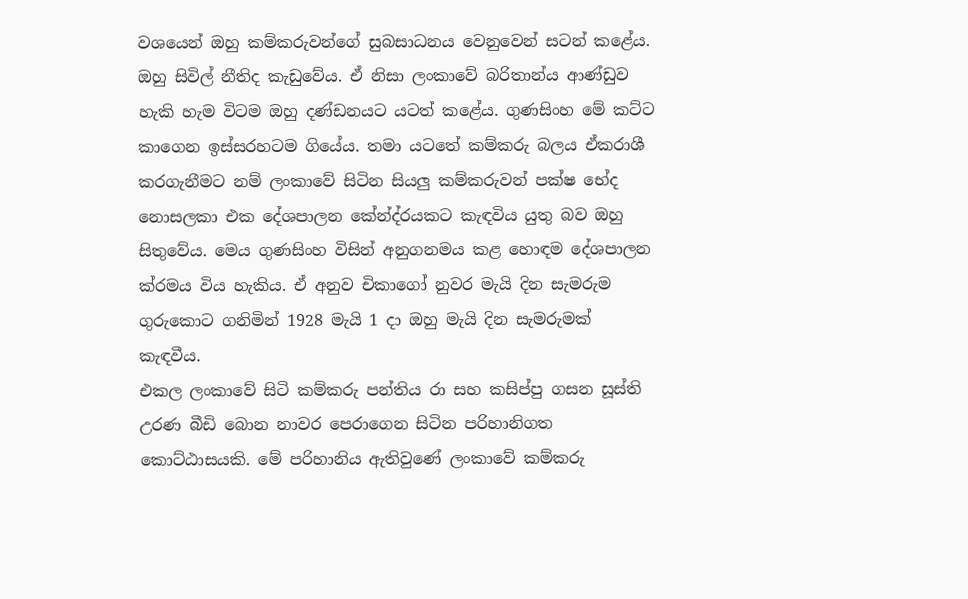වශයෙන් ඔහු කම්කරුවන්ගේ සුබසාධනය වෙනුවෙන් සටන් කළේය. ඔහු සිවිල් නීතිද කැඩුවේය. ඒ නිසා ලංකාවේ බරිතාන්ය ආණ්ඩුව හැකි හැම විටම ඔහු දණ්ඩනයට යටත් කළේය. ගුණසිංහ මේ කට්ට කාගෙන ඉස්සරහටම ගියේය. තමා යටතේ කම්කරු බලය ඒකරාශී කරගැනීමට නම් ලංකාවේ සිටින සියලු කම්කරුවන් පක්ෂ භේද නොසලකා එක දේශපාලන කේන්ද්රයකට කැඳවිය යුතු බව ඔහු සිතුවේය. මෙය ගුණසිංහ විසින් අනුගනමය කළ හොඳම දේශපාලන ක්රමය විය හැකිය. ඒ අනුව චිකාගෝ නුවර මැයි දින සැමරුම ගුරුකොට ගනිමින් 1928 මැයි 1 දා ඔහු මැයි දින සැමරුමක් කැඳවීය.
එකල ලංකාවේ සිටි කම්කරු පන්තිය රා සහ කසිප්පු ගසන සූස්ති උරණ බීඩි බොන නාවර පෙරාගෙන සිටින පරිහානිගත කොට්ඨාසයකි. මේ පරිහානිය ඇතිවුණේ ලංකාවේ කම්කරු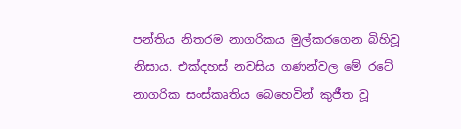පන්තිය නිතරම නාගරිකය මුල්කරගෙන බිහිවූ නිසාය. එක්දහස් නවසිය ගණන්වල මේ රටේ නාගරික සංස්කෘතිය බෙහෙවින් කුජීත වූ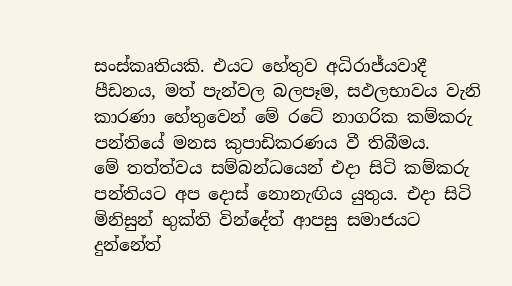සංස්කෘතියකි. එයට හේතුව අධිරාජ්යවාදී පීඩනය, මත් පැන්වල බලපෑම, සඵලභාවය වැනි කාරණා හේතුවෙන් මේ රටේ නාගරික කම්කරු පන්තියේ මනස කුපාඩිකරණය වී තිබීමය.
මේ තත්ත්වය සම්බන්ධයෙන් එදා සිටි කම්කරු පන්තියට අප දොස් නොනැඟිය යුතුය. එදා සිටි මිනිසුන් භුක්ති වින්දේත් ආපසු සමාජයට දුන්නේත්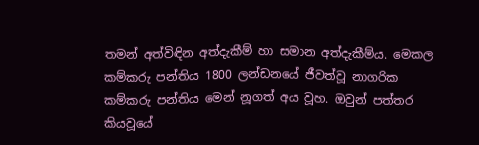තමන් අත්විඳින අත්දැකීම් හා සමාන අත්දැකීම්ය. මෙකල කම්කරු පන්තිය 1800 ලන්ඩනයේ ජීවත්වූ නාගරික කම්කරු පන්තිය මෙන් නූගත් අය වූහ. ඔවුන් පත්තර කියවූයේ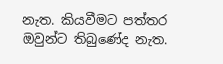නැත. කියවීමට පත්තර ඔවුන්ට තිබුණේද නැත.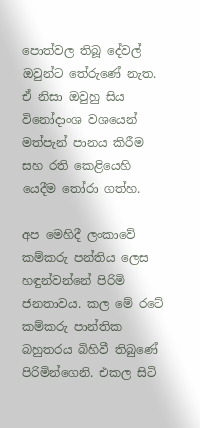පොත්වල තිබූ දේවල් ඔවුන්ට තේරුණේ නැත. ඒ නිසා ඔවුහු සිය විනෝදාංශ වශයෙන් මත්පැන් පානය කිරීම සහ රති කෙළියෙහි යෙදීම තෝරා ගත්හ.

අප මෙහිදී ලංකාවේ කම්කරු පන්තිය ලෙස හඳුන්වන්නේ පිරිමි ජනතාවය. කල මේ රටේ කම්කරු පාන්තික බහුතරය බිහිවී තිබුණේ පිරිමින්ගෙනි. එකල සිටි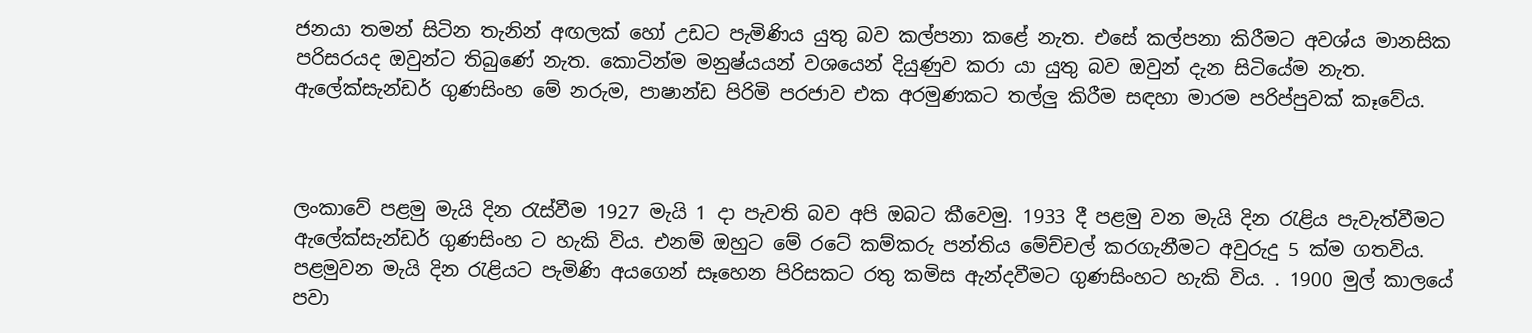ජනයා තමන් සිටින තැනින් අඟලක් හෝ උඩට පැමිණිය යුතු බව කල්පනා කළේ නැත. එසේ කල්පනා කිරීමට අවශ්ය මානසික පරිසරයද ඔවුන්ට තිබුණේ නැත. කොටින්ම මනුෂ්යයන් වශයෙන් දියුණුව කරා යා යුතු බව ඔවුන් දැන සිටියේම නැත. ඇලේක්සැන්ඩර් ගුණසිංහ මේ නරුම, පාෂාන්ඩ පිරිමි පරජාව එක අරමුණකට තල්ලු කිරීම සඳහා මාරම පරිප්පුවක් කෑවේය.



ලංකාවේ පළමු මැයි දින රැස්වීම 1927 මැයි 1 දා පැවති බව අපි ඔබට කීවෙමු. 1933 දී පළමු වන මැයි දින රැළිය පැවැත්වීමට ඇලේක්සැන්ඩර් ගුණසිංහ ට හැකි විය. එනම් ඔහුට මේ රටේ කම්කරු පන්තිය මේච්චල් කරගැනීමට අවුරුදු 5 ක්ම ගතවිය. පළමුවන මැයි දින රැළියට පැමිණි අයගෙන් සෑහෙන පිරිසකට රතු කමිස ඇන්දවීමට ගුණසිංහට හැකි විය. . 1900 මුල් කාලයේ පවා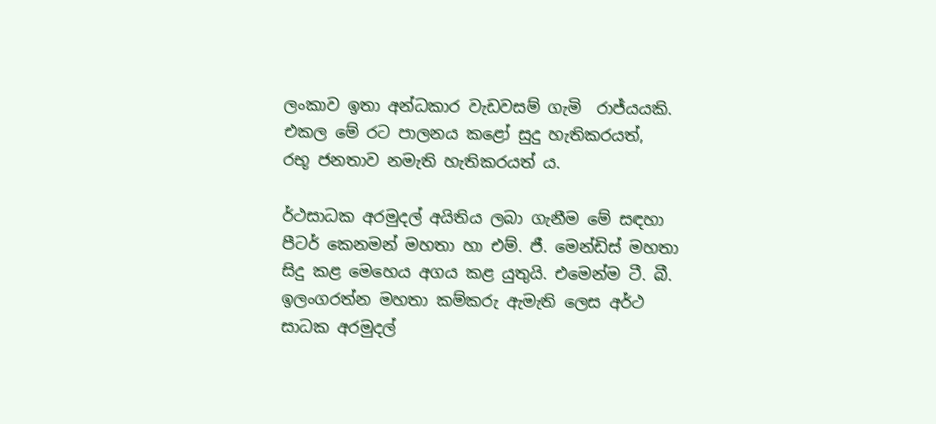ලංකාව ඉතා අන්ධකාර වැඩවසම් ගැමි  රාජ්යයකි. එකල මේ රට පාලනය කළෝ සුදු හැතිකරයත්,   රභූ ජනතාව නමැති හැතිකරයත් ය.

ර්ථසාධක අරමුදල් අයිතිය ලබා ගැනීම මේ සඳහා පීටර් කෙනමන් මහතා හා එම්. ජී. මෙන්ඩිස් මහතා සිදු කළ මෙහෙය අගය කළ යුතුයි. එමෙන්ම ටී. බී. ඉලංගරත්න මහතා කම්කරු ඇමැති ලෙස අර්ථ සාධක අරමුදල්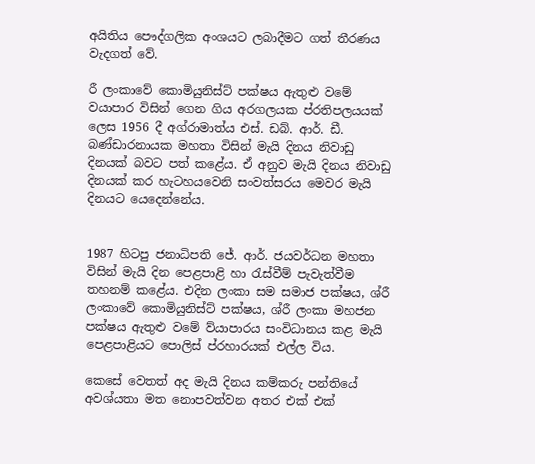අයිතිය පෞද්ගලික අංශයට ලබාදීමට ගත් තීරණය වැදගත් වේ.

රී ලංකාවේ කොමියුනිස්ට් පක්ෂය ඇතුළු වමේ වයාපාර විසින් ගෙන ගිය අරගලයක ප්රතිපලයයක් ලෙස 1956 දී අග්රාමාත්ය එස්. ඩබ්. ආර්. ඩී. බණ්ඩාරනායක මහතා විසින් මැයි දිනය නිවාඩු දිනයක් බවට පත් කළේය. ඒ අනුව මැයි දිනය නිවාඩු දිනයක් කර හැටහයවෙනි සංවත්සරය මෙවර මැයි දිනයට යෙදෙන්නේය.


1987 හිටපු ජනාධිපති ජේ. ආර්. ජයවර්ධන මහතා විසින් මැයි දින පෙළපාළි හා රැස්වීම් පැවැත්වීම තහනම් කළේය. එදින ලංකා සම සමාජ පක්ෂය, ශ්රී ලංකාවේ කොමියුනිස්ට් පක්ෂය, ශ්රී ලංකා මහජන පක්ෂය ඇතුළු වමේ ව්යාපාරය සංවිධානය කළ මැයි පෙළපාළියට පොලිස් ප්රහාරයක් එල්ල විය.

කෙසේ වෙතත් අද මැයි දිනය කම්කරු පන්තියේ අවශ්යතා මත නොපවත්වන අතර එක් එක්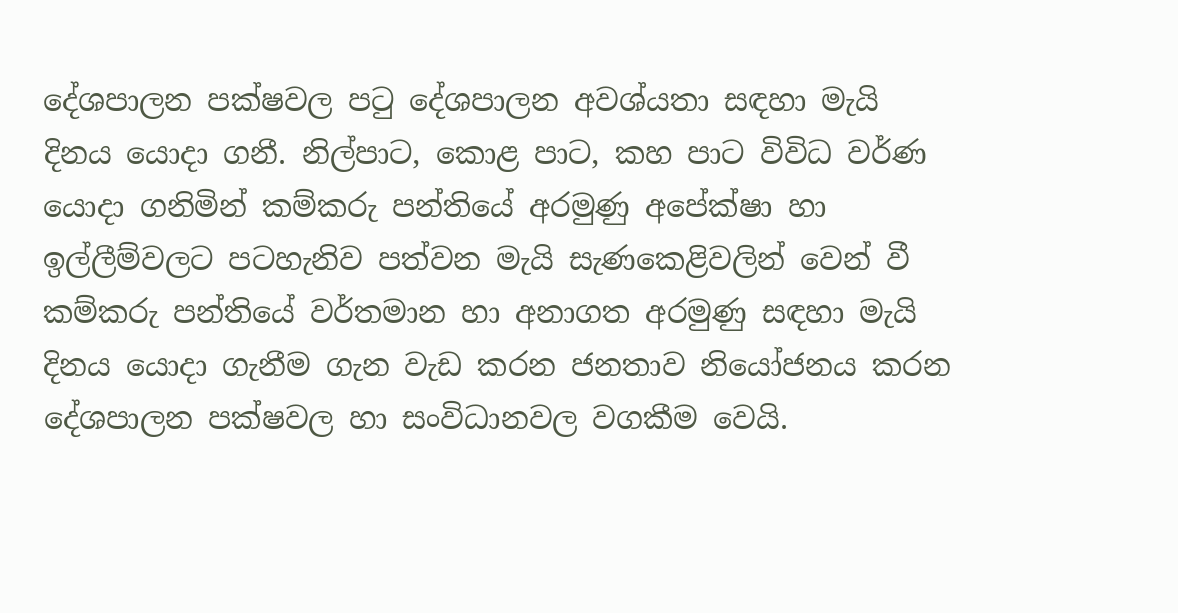දේශපාලන පක්ෂවල පටු දේශපාලන අවශ්යතා සඳහා මැයි දිනය යොදා ගනී. නිල්පාට, කොළ පාට, කහ පාට විවිධ වර්ණ යොදා ගනිමින් කම්කරු පන්තියේ අරමුණු අපේක්ෂා හා ඉල්ලීම්වලට පටහැනිව පත්වන මැයි සැණකෙළිවලින් වෙන් වී කම්කරු පන්තියේ වර්තමාන හා අනාගත අරමුණු සඳහා මැයි දිනය යොදා ගැනීම ගැන වැඩ කරන ජනතාව නියෝජනය කරන දේශපාලන පක්ෂවල හා සංවිධානවල වගකීම වෙයි.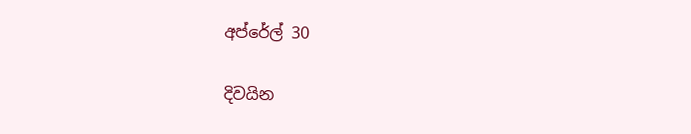අප්රේල් 30

දිවයින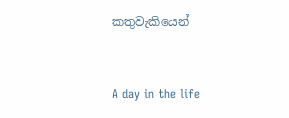කතුවැකියෙන්



A day in the life